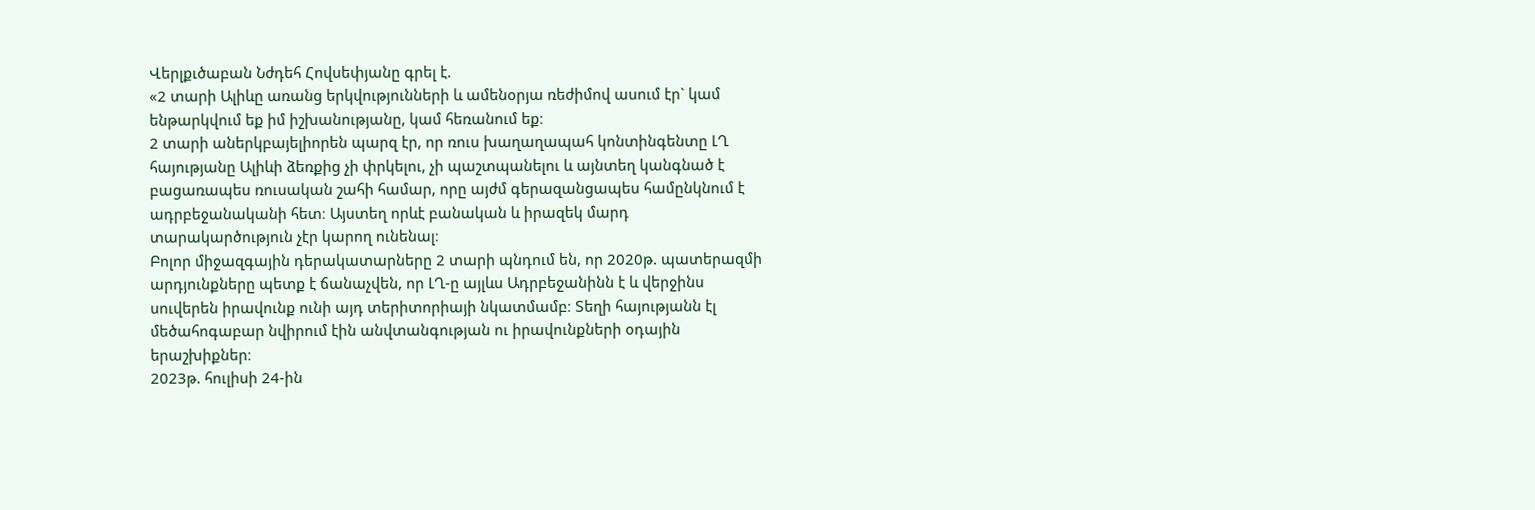Վերլքւծաբան Նժդեհ Հովսեփյանը գրել է.
«2 տարի Ալիևը առանց երկվությունների և ամենօրյա ռեժիմով ասում էր` կամ ենթարկվում եք իմ իշխանությանը, կամ հեռանում եք։
2 տարի աներկբայելիորեն պարզ էր, որ ռուս խաղաղապահ կոնտինգենտը ԼՂ հայությանը Ալիևի ձեռքից չի փրկելու, չի պաշտպանելու և այնտեղ կանգնած է բացառապես ռուսական շահի համար, որը այժմ գերազանցապես համընկնում է ադրբեջանականի հետ։ Այստեղ որևէ բանական և իրազեկ մարդ տարակարծություն չէր կարող ունենալ։
Բոլոր միջազգային դերակատարները 2 տարի պնդում են, որ 2020թ. պատերազմի արդյունքները պետք է ճանաչվեն, որ ԼՂ-ը այլևս Ադրբեջանինն է և վերջինս սուվերեն իրավունք ունի այդ տերիտորիայի նկատմամբ։ Տեղի հայությանն էլ մեծահոգաբար նվիրում էին անվտանգության ու իրավունքների օդային երաշխիքներ։
2023թ. հուլիսի 24-ին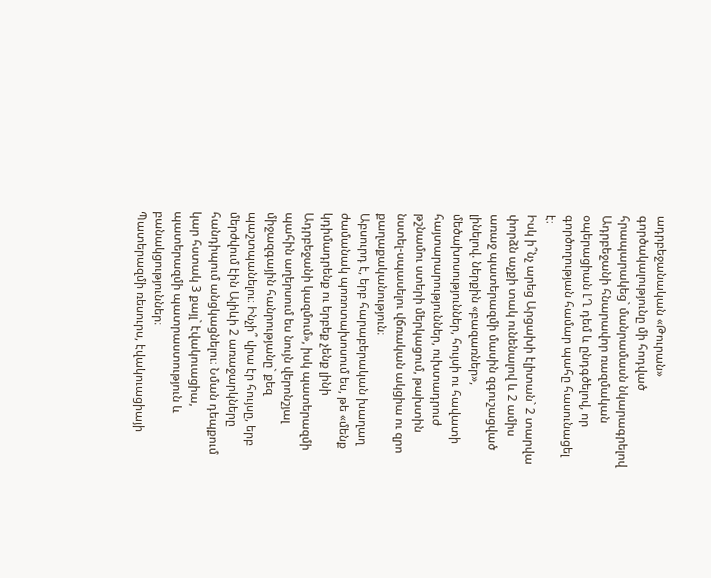ադրբեջանական «Թուրան» գործակալությունը մի հոդված հրապարակեց` մանրամասն նկարագրելով Ադրբեջանի հնարավոր ռազմական օպերացիան ԼՂ դեմ և ընդգծելով, որ գործողության համար պահը հասունացել է։
Իսկ ի՞նչ արեց Արցախի էլիտան` 2 տարվա փորձն աչքի տակ ունենալով և 2 ամիս առաջ պատերազմի մասին զգուշացված լինելով. ներքին «բազառներ», մեծախոսություններ, հույսի ու հավատի հայտարարություններ, ուխտադրուժ թշնամու ստերի մերկացում, թախտին նստել-սպասելու վճռական ակցիա ու զրո քաղաքականություն։
Աբսուրդ է, երբ հարաբերական խաղաղ ժամանակ պոռոտախոսում ես, թե «մենք կդիմադրենք ու երբեք չենք լինի Ադրբեջանի կազմում», իսկ պատերազմի պահին աղերսում ես նույն վերոնշյալ միջազգային հանրությանը` քեզ պաշտպանելու։ Ինչի՞ վրա էր հույսը, երբ մերժվում էին Ալիևի 2 առաջարկները հանդիպում անցկացնելու։ Նման դեպքում կար հստակ 3 քայլ` էվակուացիա, պատերազմի պատրաստություն և բանակցություններ։
Պատերազմի ռեսուրս, էվակուացիայի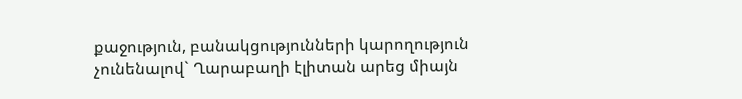քաջություն, բանակցությունների կարողություն չունենալով` Ղարաբաղի էլիտան արեց միայն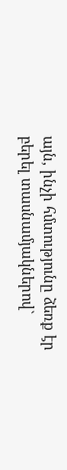այն, ինչի հմտությունը ձեռք էր բերել տասնամյակներով`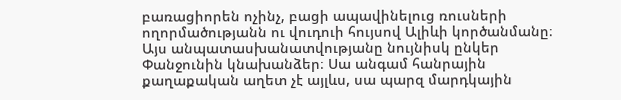բառացիորեն ոչինչ, բացի ապավինելուց ռուսների ողորմածությանն ու վուդուի հույսով Ալիևի կործանմանը։
Այս անպատասխանատվությանը նույնիսկ ընկեր Փանջունին կնախանձեր։ Սա անգամ հանրային քաղաքական աղետ չէ այլևս, սա պարզ մարդկային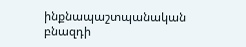ինքնապաշտպանական բնազդի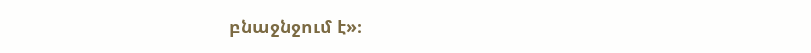բնաջնջում է»։